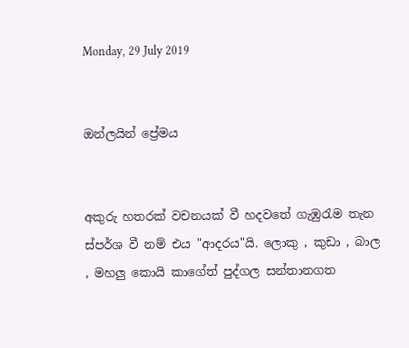Monday, 29 July 2019


ඔන්ලයින් ප්‍රේමය


අකුරු හතරක් වචනයක් වී හදවතේ ගැඹුරැම තැන ස්පර්ශ වී නම් එය "ආදරය"යි. ලොකු , කුඩා , බාල , මහලු කොයි කාගේත් පුද්ගල සන්තානගත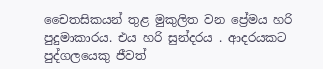චෛතසිකයන් තුළ මුකුලිත වන ප්‍රේමය හරි පුදුමාකාරය. එය හරි සුන්දරය . ආදරයකට පුද්ගලයෙකු ජීවත්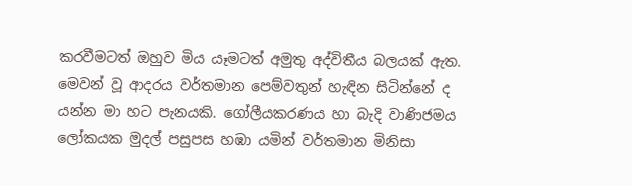කරවීමටත් ඔහුව මිය යෑමටත් අමුතු අද්විතීය බලයක් ඇත.
මෙවන් වූ ආදරය වර්තමාන පෙම්වතුන් හැඳින සිටින්නේ ද යන්න මා හට පැනයකි. ගෝලීයකරණය හා බැදි වාණිජමය ලෝකයක මුදල් පසුපස හඹා යමින් වර්තමාන මිනිසා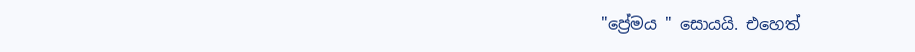"ප්‍රේමය " සොයයි. එහෙත්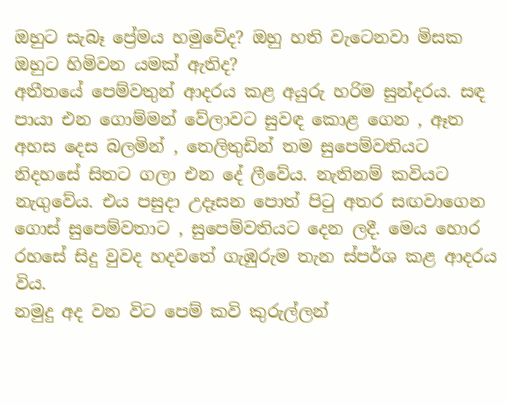ඔහුට සැබෑ ප්‍රේමය හමුවේද? ඔහු හති වැටෙනවා මිසක ඔහුට හිමිවන යමක් ඇතිද?
අතීතයේ පෙම්වතුන් ආදරය කළ අයුරු හරිම සුන්දරය. සඳ පායා එන ගොම්මන් වේලාවට සුවඳ කොළ ගෙන , ඈත අහස දෙස බලමින් , තෙලිතුඩින් තම සුපෙම්වතියට නිදහසේ සිතට ගලා එන දේ ලීවේය. නැතිනම් කවියට නැගුවේය. එය පසුදා උදෑසන පොත් පිටු අතර සඟවාගෙන ගොස් සුපෙම්වතාට , සුපෙම්වතියට දෙන ලදී. මෙය හොර රහසේ සිදු වුවද හදවතේ ගැඹුරුම තැන ස්පර්ශ කළ ආදරය විය.
නමුදු අද වන විට පෙම් කවි කුරුල්ලන්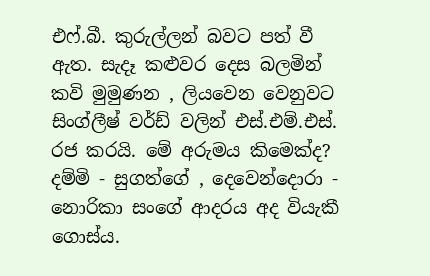එෆ්.බී. කුරුල්ලන් බවට පත් වී ඇත. සැදෑ කළුවර දෙස බලමින් කවි මුමුණන , ලියවෙන වෙනුවට සිංග්ලීෂ් වර්ඩ් වලින් එස්.එම්.එස්. රජ කරයි. මේ අරුමය කිමෙක්ද?
දම්මි - සුගත්ගේ , දෙවෙන්දොරා - නොරිකා සංගේ ආදරය අද වියැකී ගොස්ය.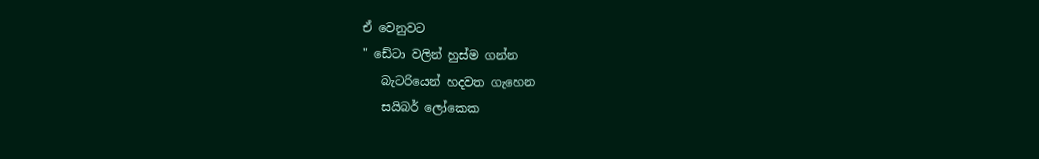ඒ වෙනුවට
" ඩේටා වලින් හුස්ම ගන්න
   බැටරියෙන් හදවත ගැහෙන
   සයිබර් ලෝකෙක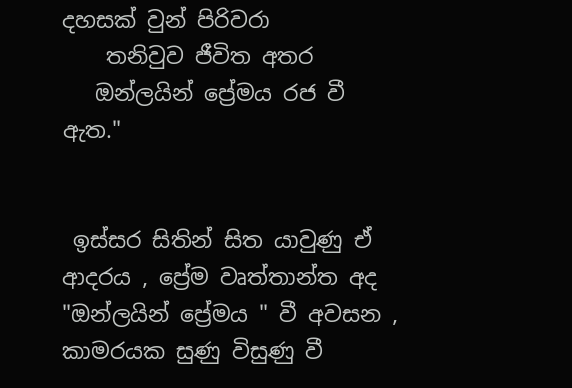දහසක් වුන් පිරිවරා
    තනිවුව ජීවිත අතර
   ඔන්ලයින් ප්‍රේමය රජ වී ඇත."


 ඉස්සර සිතින් සිත යාවුණු ඒ ආදරය , ප්‍රේම වෘත්තාන්ත අද "ඔන්ලයින් ප්‍රේමය " වී අවසන , කාමරයක සුණු විසුණු වී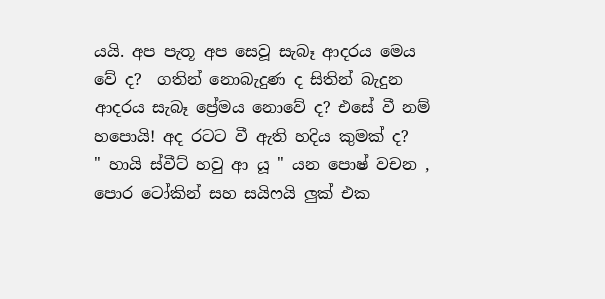යයි. අප පැතූ අප සෙවූ සැබෑ ආදරය මෙය වේ ද?  ගතින් නොබැදුණ ද සිතින් බැදුන ආදරය සැබෑ ප්‍රේමය නොවේ ද? එසේ වී නම් හපොයි! අද රටට වී ඇති හදිය කුමක් ද?
" හායි ස්වීට් හවු ආ යූ " යන පොෂ් වචන , පොර ටෝකින් සහ සයිෆයි ලුක් එක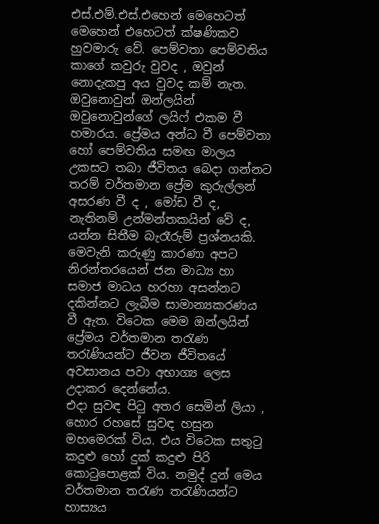එස්.එම්.එස්.එහෙන් මෙහෙටත් මෙහෙන් එහෙටත් ක්ෂණිකව හුවමාරු වේ. පෙම්වතා පෙම්වතිය කාගේ කවුරු වුවද , ඔවුන් නොදැකපු අය වුවද කම් නැත. ඔවුනොවුන් ඔන්ලයින් ඔවුනොවුන්ගේ ලයිෆ් එකම වී හමාරය. ප්‍රේමය අන්ධ වී පෙම්වතා හෝ පෙම්වතිය සමඟ මාලය උකසට තබා ජීවිතය බෙදා ගන්නට තරම් වර්තමාන ප්‍රේම කුරුල්ලන් අසරණ වී ද , මෝඩ වී ද, නැතිනම් උන්මන්තකයින් වේ ද, යන්න සිතීම බැරෑරුම් ප්‍රශ්නයකි. මෙවැනි කරුණු කාරණා අපට නිරන්තරයෙන් ජන මාධ්‍ය හා සමාජ මාධය හරහා අසන්නට දකින්නට ලැබීම සාමාන්‍යකරණය වී ඇත. විටෙක මෙම ඔන්ලයින් ප්‍රේමය වර්තමාන තරැණ තරැණියන්ට ජීවන ජීවිතයේ අවසානය පවා අභාග්‍ය ලෙස උදාකර දෙන්නේය.
එදා සුවඳ පිටු අතර සෙමින් ලියා , හොර රහසේ සුවඳ හසුන මහමෙරක් විය. එය විටෙක සතුටු කදුළු හෝ දුක් කදුළු පිරි කොටුපොළක් විය. නමුද් දුන් මෙය වර්තමාන තරැණ තරැණියන්ට හාස්‍යය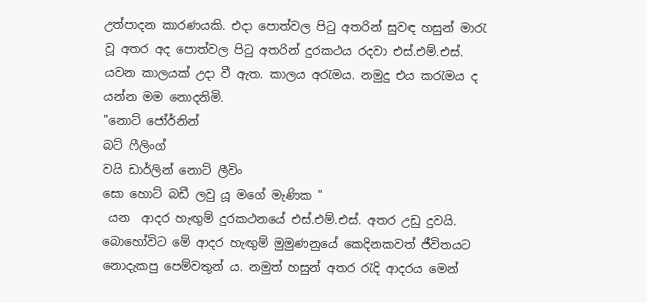උත්පාදන කාරණයකි. එදා පොත්වල පිටු අතරින් සුවඳ හසුන් මාරැ වූ අතර අද පොත්වල පිටු අතරින් දුරකථය රදවා එස්.එම්.එස්. යවන කාලයක් උදා වී ඇත. කාලය අරැමය. නමුදු එය කරැමය ද යන්න මම නොදනිමි.
"නොට් ජෝර්නින්
බට් ෆීලිංග්
වයි ඩාර්ලින් නොට් ලීවිං
සො හොට් බඩී ලවු යූ මගේ මැණික "
 යන  ආදර හැඟුම් දුරකථනයේ එස්.එම්.එස්. අතර උඩු දුවයි. බොහෝවිට මේ ආදර හැඟුම් මුමුණනුයේ කෙදිනකවත් ජීවිතයට නොදැකපු පෙම්වතුන් ය. නමුත් හසුන් අතර රැදි ආදරය මෙන්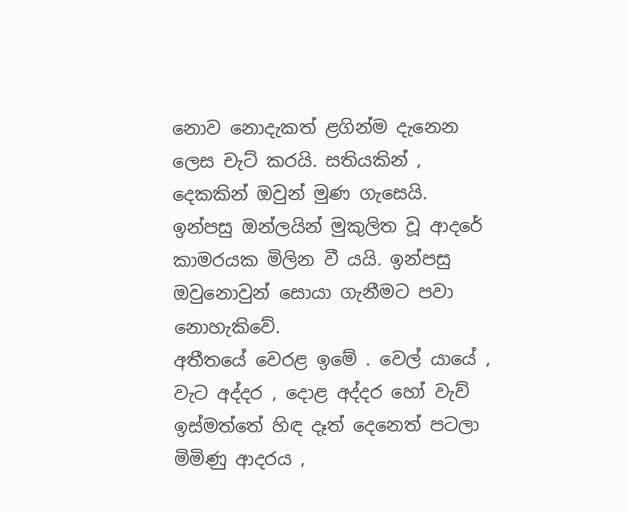නොව නොදැකත් ළගින්ම දැනෙන ලෙස චැට් කරයි. සතියකින් , දෙකකින් ඔවුන් මුණ ගැසෙයි. ඉන්පසු ඔන්ලයින් මුකුලිත වූ ආදරේ කාමරයක මිලින වී යයි. ඉන්පසු ඔවුනොවුන් සොයා ගැනීමට පවා නොහැකිවේ.
අතීතයේ වෙරළ ඉමේ . වෙල් යායේ , වැට අද්දර , දොළ අද්දර හෝ වැව් ඉස්මත්තේ හිඳ දෑත් දෙනෙත් පටලා මිමිණු ආදරය ,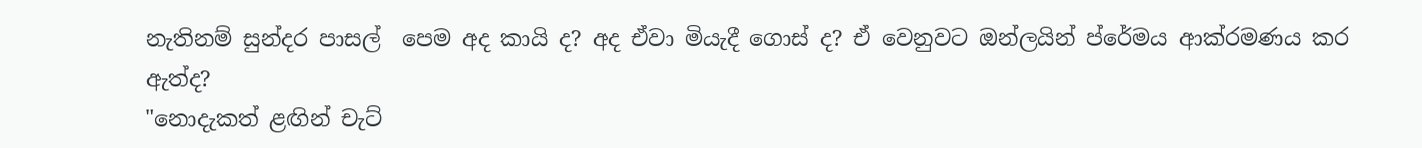නැතිනම් සුන්දර පාසල්  පෙම අද කායි ද? අද ඒවා මියැදී ගොස් ද? ඒ වෙනුවට ඔන්ලයින් ප්රේමය ආක්රමණය කර ඇත්ද?
"නොදැකත් ළඟින් චැට්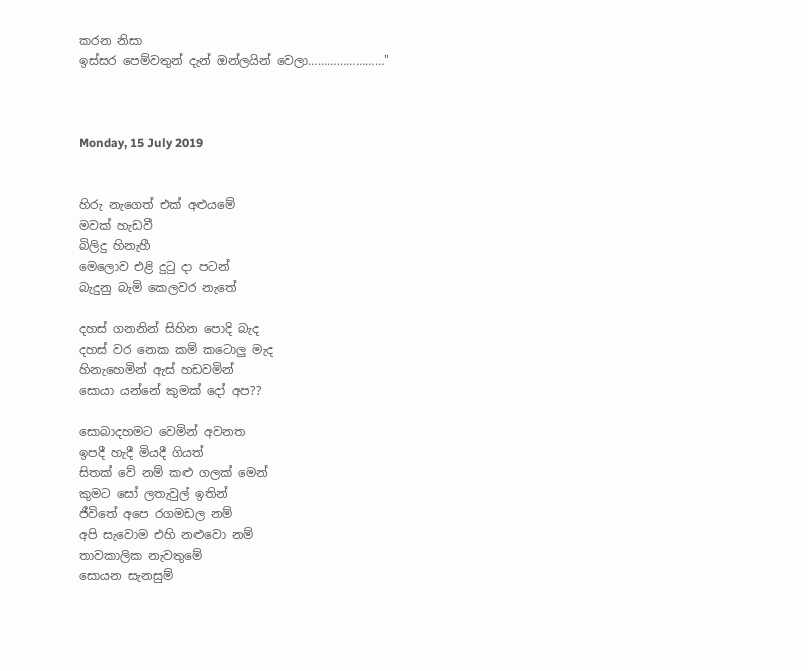කරන නිසා
ඉස්සර පෙම්වතුන් දැන් ඔන්ලයින් වෙලා……………………"



Monday, 15 July 2019


හිරු නැගෙත් එක් අළුයමේ
මවක් හැඩවී
බිලිදු හිනැහී
මෙලොව එළි දුටු දා පටන්
බැදුනු බැමි කෙලවර නැතේ

දහස් ගනනින් සිහින පොදි බැද
දහස් වර නෙක කම් කටොලු මැද
හිනැහෙමින් ඇස් හඩවමින්
සොයා යන්නේ කුමක් දෝ අප??

සොබාදහමට වෙමින් අවනත
ඉපදී හැදී මියදී ගියත්
සිතක් වේ නම් කළු ගලක් මෙන්
කුමට සෝ ලතැවුල් ඉතින්
ජීවිතේ අපෙ රගමඩල නම්
අපි සැවොම එහි නළුවො නම්
තාවකාලික නැවතුමේ
සොයන සැනසුම්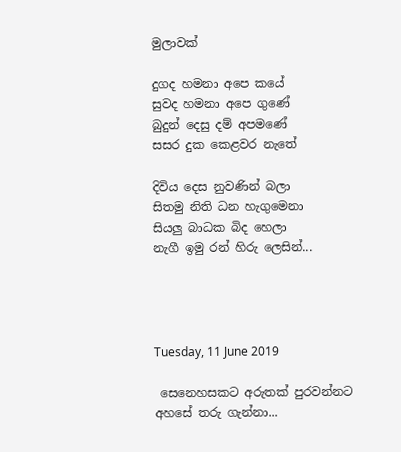මුලාවක්

දුගද හමනා අපෙ කයේ
සුවද හමනා අපෙ ගුණේ
බුදුන් දෙසු දම් අපමණේ
සසර දුක කෙළවර නැතේ

දිවිය දෙස නුවණින් බලා
සිතමු නිති ධන හැගුමෙනා
සියලු බාධක බිද හෙලා
නැගී ඉමු රන් හිරු ලෙසින්...




Tuesday, 11 June 2019

 සෙනෙහසකට අරුතක් පුරවන්නට
අහසේ තරු ගැන්නා...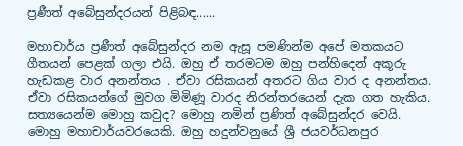ප්‍රණීත් අබේසුන්දරයන් පිළිබඳ......

මහාචාර්ය ප්‍රණීත් අබේසුන්දර නම ඇසූ පමණින්ම අපේ මතකයට ගීතයන් පෙළක් ගලා එයි. ඔහු ඒ තරමටම ඔහු පන්හිදෙන් අකූරු හැඩකළ වාර අනන්තය . ඒවා රසිකයන් අතරට ගිය වාර ද අනන්තය. ඒවා රසිකයන්ගේ මුවග මිමිණූ වාරද නිරන්තරයෙන් දැක ගත හැකිය.  සත්‍යයෙන්ම මොහු කවුද? මොහු නමින් ප්‍රණිත් අබේසුන්දර වෙයි. මොහු මහාචාර්යවරයෙකි. ඔහු හදුන්වනුයේ ශ්‍රී ජයවර්ධනපුර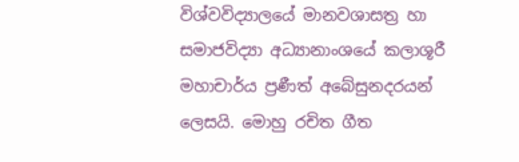විශ්වවිද්‍යාලයේ මානවශාසත්‍ර හා සමාජවිද්‍යා අධ්‍යානාංශයේ කලාශූරී මහාචාර්ය ප්‍රණීත් අබේසුනදරයන් ලෙසයි. මොහු රචිත ගීත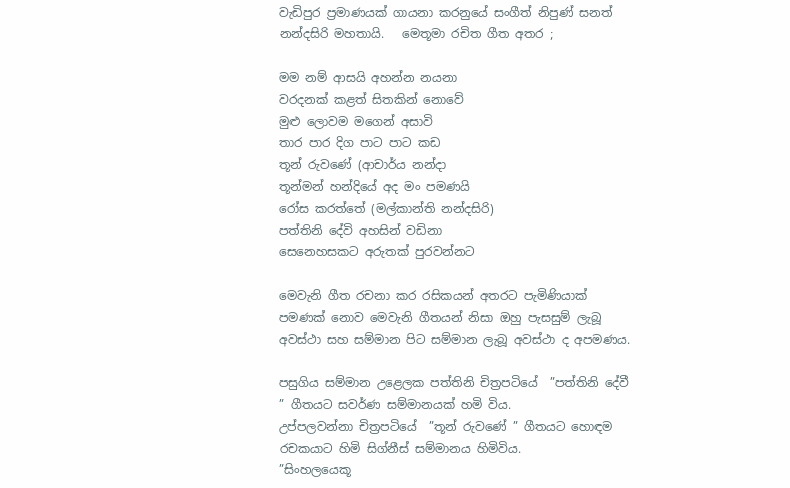වැඩිපුර ප්‍රමාණයක් ගායනා කරනුයේ සංගීත් නිපුණ් සනත් නන්දසිරි මහතායි.   මෙතූමා රචිත ගීත අතර ;

මම නම් ආසයි අහන්න නයනා
වරදනක් කළත් සිතකින් නොවේ
මුළු ලොවම මගෙන් අසාවි
තාර පාර දිග පාට පාට කඩ
තූන් රුවණේ (ආචාර්ය නන්දා
තූන්මන් හන්දියේ අද මං පමණයි
රෝස කරත්තේ (මල්කාන්ති නන්දසිරි)
පත්තිනි දේවි අහසින් වඩිනා
සෙනෙහසකට අරුතක් පුරවන්නට

මෙවැනි ගීත රචනා කර රසිකයන් අතරට පැමිණියාක් පමණක් නොව මෙවැනි ගීතයන් නිසා ඔහු පැසසුම් ලැබූ අවස්ථා සහ සම්මාන පිට සම්මාන ලැබූ අවස්ථා ද අපමණය.

පසුගිය සම්මාන උළෙලක පත්තිනි චිත්‍රපටියේ  ”පත්තිනි දේවී ” ගීතයට සවර්ණ සම්මානයක් හමි විය.
උප්පලවන්නා චිත්‍රපටියේ  ”තූන් රුවණේ ” ගීතයට හොඳම රචකයාට හිමි සිග්නීස් සම්මානය හිමිවිය.
”සිංහලයෙකූ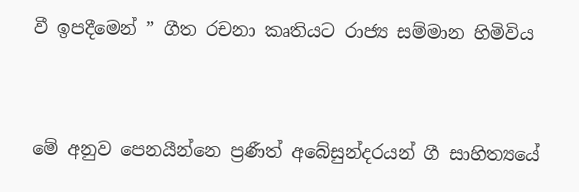වී ඉපදීමෙන් ” ගීත රචනා කෘතියට රාජ්‍ය සම්මාන හිමිවිය



මේ අනුව පෙනයීන්නෙ ප්‍රණීත් අබේසුන්දරයන් ගී සාහිත්‍යයේ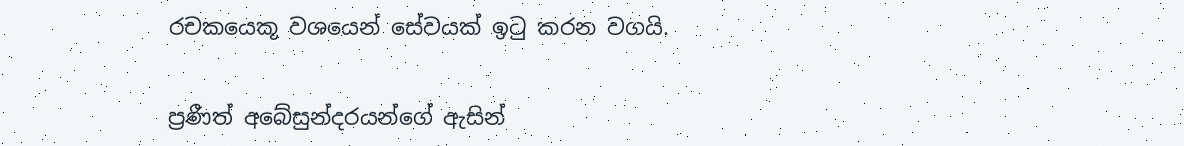රචකයෙකූ වශයෙන් සේවයක් ඉටු කරන වගයි.


ප්‍රණීත් අබේසුන්දරයන්ගේ ඇසින්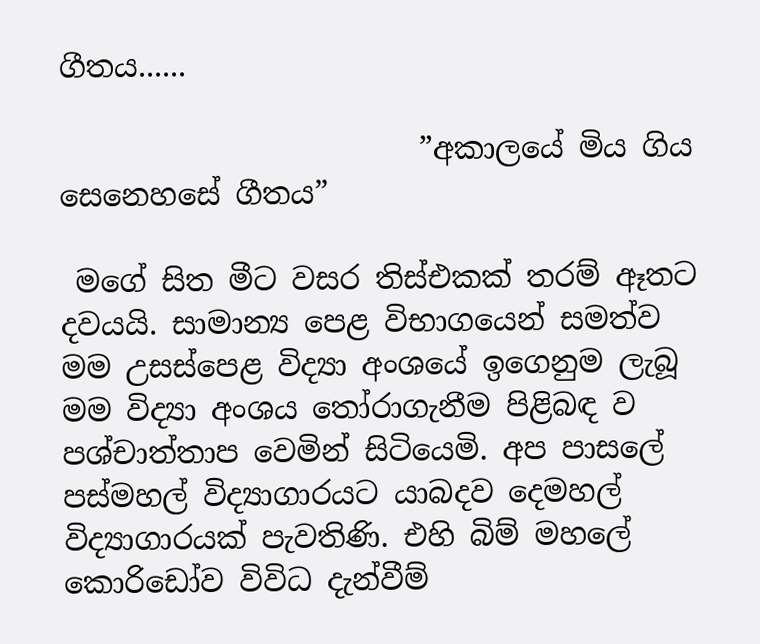ගීතය......

                        ”අකාලයේ මිය ගිය සෙනෙහසේ ගීතය”

 මගේ සිත මීට වසර තිස්එකක් තරම් ඈතට දවයයි. සාමාන්‍ය පෙළ විභාගයෙන් සමත්ව මම උසස්පෙළ විද්‍යා අංශයේ ඉගෙනුම ලැබූ මම විද්‍යා අංශය තෝරාගැනීම පිළිබඳ ව පශ්චාත්තාප වෙමින් සිටියෙමි. අප පාසලේ පස්මහල් විද්‍යාගාරයට යාබදව දෙමහල් විද්‍යාගාරයක් පැවතිණි. එහි බිම් මහලේ කොරිඩෝව විවිධ දැන්වීම්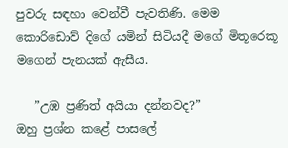පුවරු සඳහා වෙන්වී පැවතිණි. මෙම කොරිඩොව් දිගේ යමින් සිටියදී මගේ මිතූරෙකූ මගෙන් පැනයක් ඇසීය.

   ”උඹ ප්‍රණිත් අයියා දන්නවද?”
ඔහු ප්‍රශ්න කළේ පාසලේ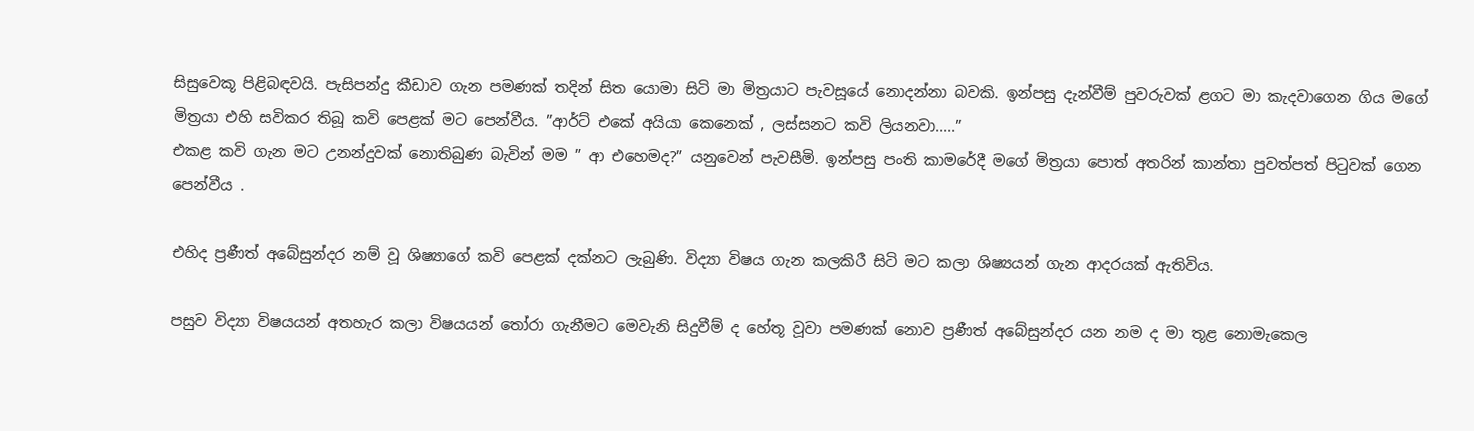සිසුවෙකූ පිළිබඳවයි. පැසිපන්දු කීඩාව ගැන පමණක් තදින් සිත යොමා සිටි මා මිත්‍රයාට පැවසූයේ නොදන්නා බවකි. ඉන්පසු දැන්වීම් පුවරුවක් ළගට මා කැදවාගෙන ගිය මගේ මිත්‍රයා එහි සවිකර තිබූ කවි පෙළක් මට පෙන්වීය. ”ආර්ට් එකේ අයියා කෙනෙක් , ලස්සනට කවි ලියනවා.....”
එකළ කවි ගැන මට උනන්දුවක් නොතිබුණ බැවින් මම ” ආ එහෙමද?” යනුවෙන් පැවසීමි. ඉන්පසු පංති කාමරේදී මගේ මිත්‍රයා පොත් අතරින් කාන්තා පුවත්පත් පිටුවක් ගෙන පෙන්වීය .

එහිද ප්‍රණීත් අබේසුන්දර නම් වූ ශිෂ්‍යාගේ කවි පෙළක් දක්නට ලැබුණි. විද්‍යා විෂය ගැන කලකිරී සිටි මට කලා ශිෂ්‍යයන් ගැන ආදරයක් ඇතිවිය.

පසුව විද්‍යා විෂයයන් අතහැර කලා විෂයයන් තෝරා ගැනීමට මෙවැනි සිදුවීම් ද හේතූ වූවා පමණක් නොව ප්‍රණීත් අබේසුන්දර යන නම ද මා තූළ නොමැකෙල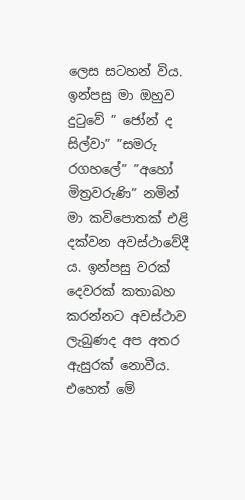ලෙස සටහන් විය. ඉන්පසු මා ඔහුව දුටුවේ ” ජෝන් ද සිල්වා” ”සමරු රගහලේ” ”අහෝ මිත්‍රවරුණි” නමින් මා කවිපොතක් එළි දක්වන අවස්ථාවේදී ය. ඉන්පසු වරක් දෙවරක් කතාබහ කරන්නට අවස්ථාව ලැබුණද අප අතර ඇසුරක් නොවීය. එහෙත් මේ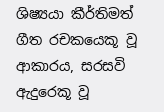ශිෂ්‍යයා කීර්තිමත් ගීත රචකයෙකූ වූ ආකාරය, සරසවි ඇදුරෙකූ වූ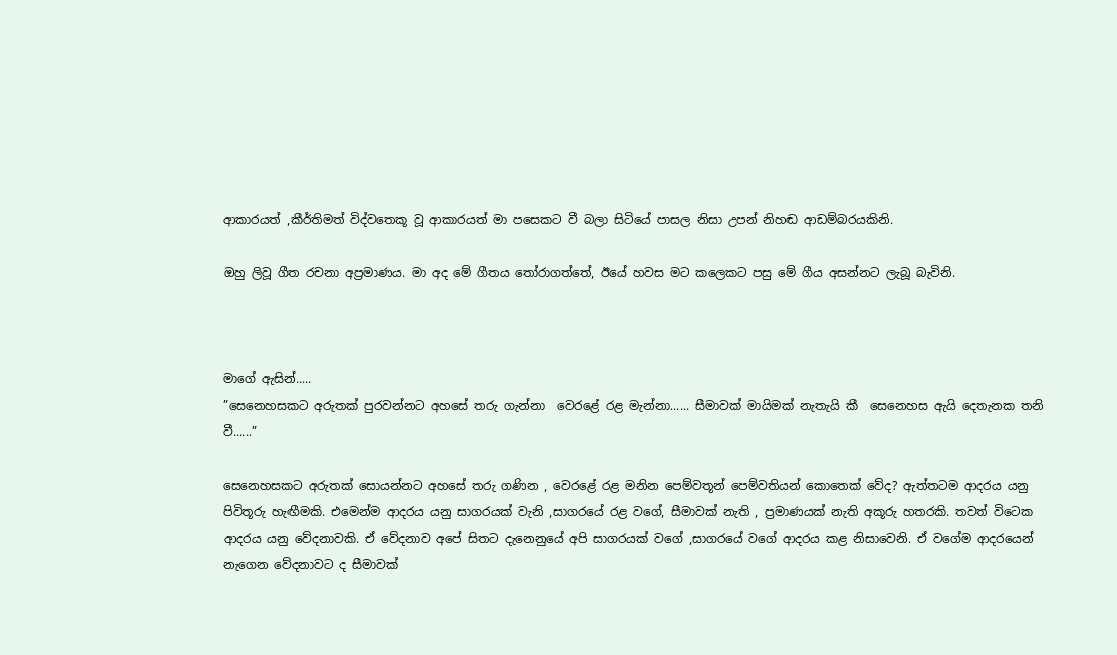ආකාරයත් ,කීර්තිමත් විද්වතෙකූ වූ ආකාරයත් මා පසෙකට වී බලා සිටියේ පාසල නිසා උපන් නිහඬ ආඩම්බරයකිනි.

ඔහු ලිවූ ගීත රචනා අප්‍රමාණය. මා අද මේ ගීතය තෝරාගත්තේ, ඊයේ හවස මට කලෙකට පසු මේ ගීය අසන්නට ලැබූ බැවිනි.



මාගේ ඇසින්.....
”සෙනෙහසකට අරුතක් පුරවන්නට අහසේ තරු ගැන්නා  වෙරළේ රළ මැන්නා...... සීමාවක් මායිමක් නැතැයි කී  සෙනෙහස ඇයි දෙතැනක තනි වී......”

සෙනෙහසකට අරුතක් සොයන්නට අහසේ තරු ගණින , වෙරළේ රළ මනින පෙම්වතූන් පෙම්වතියන් කොතෙක් වේද? ඇත්තටම ආදරය යනු පිවිතූරු හැඟීමකි. එමෙන්ම ආදරය යනු සාගරයක් වැනි ,සාගරයේ රළ වගේ, සීමාවක් නැති , ප්‍රමාණයක් නැති අකූරු හතරකි. තවත් විටෙක ආදරය යනු වේදනාවකි. ඒ වේදනාව අපේ සිතට දැනෙනුයේ අපි සාගරයක් වගේ ,සාගරයේ වගේ ආදරය කළ නිසාවෙනි. ඒ වගේම ආදරයෙන් නැගෙන වේදනාවට ද සීමාවක්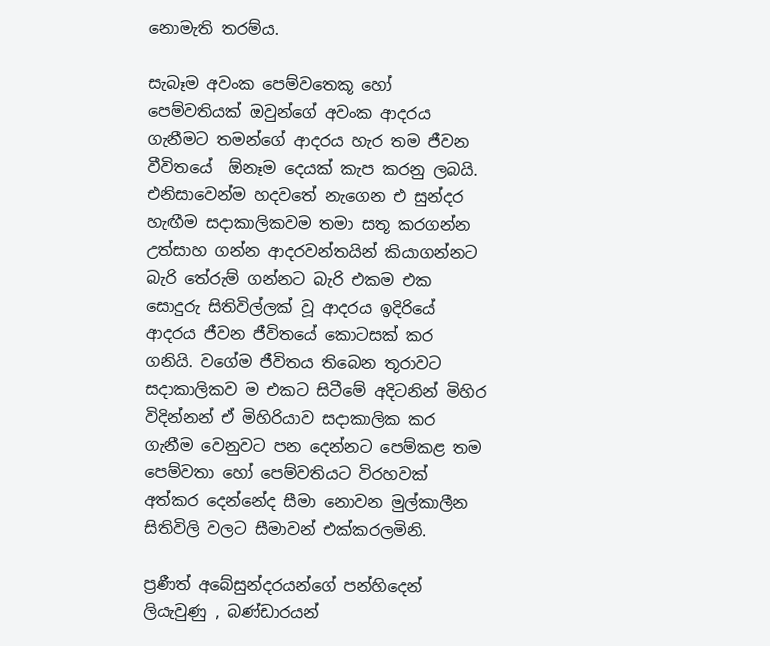නොමැති තරම්ය.

සැබෑම අවංක පෙම්වතෙකූ හෝ පෙම්වතියක් ඔවුන්ගේ අවංක ආදරය ගැනීමට තමන්ගේ ආදරය හැර තම ජීවන වීවිතයේ  ඕනෑම දෙයක් කැප කරනු ලබයි. එනිසාවෙන්ම හදවතේ නැගෙන එ සුන්දර හැඟීම සදාකාලිකවම තමා සතූ කරගන්න උත්සාහ ගන්න ආදරවන්තයින් කියාගන්නට බැරි තේරුම් ගන්නට බැරි එකම එක සොදුරු සිතිවිල්ලක් වූ ආදරය ඉදිරියේ ආදරය ජීවන ජීවිතයේ කොටසක් කර ගනියි. වගේම ජීවිතය තිබෙන තූරාවට සදාකාලිකව ම එකට සිටීමේ අදිටනින් මිහිර විදින්නන් ඒ මිහිරියාව සදාකාලික කර ගැනීම වෙනුවට පන දෙන්නට පෙම්කළ තම පෙම්වතා හෝ පෙම්වතියට විරහවක් අත්කර දෙන්නේද සීමා නොවන මුල්කාලීන සිතිවිලි වලට සීමාවන් එක්කරලමිනි.

ප්‍රණීත් අබේසුන්දරයන්ගේ පන්හිදෙන් ලියැවුණු , බණ්ඩාරයන්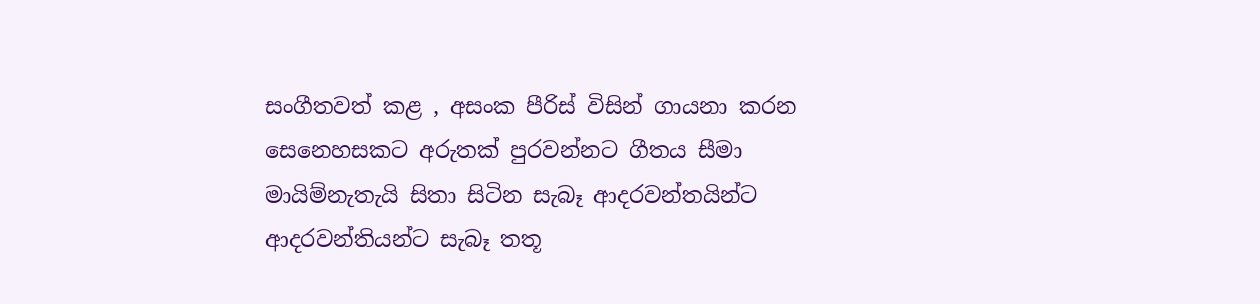සංගීතවත් කළ , අසංක පීරිස් විසින් ගායනා කරන සෙනෙහසකට අරුතක් පුරවන්නට ගීතය සීමා මායිම්නැතැයි සිතා සිටින සැබෑ ආදරවන්තයින්ට ආදරවන්තියන්ට සැබෑ තතූ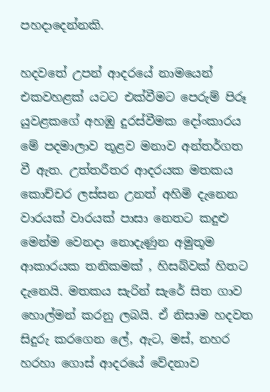පහදාදෙන්නකි.

හදවතේ උපන් ආදරයේ නාමයෙන් එකවහළක් යටට එක්වීමට පෙරුම් පිරූ යුවළකගේ අහඹු දුරස්වීමක දෝංකාරය මේ පදමාලාව තූළව මනාව අන්තර්ගත වී ඇත. උත්තරීතර ආදරයක මතකය කොච්චර ලස්සන උනත් අහිමි දැනෙන වාරයක් වාරයක් පාසා නෙතට කදුළු මෙන්ම වෙනදා නොදැණුන අමුතූම ආකාරයක තනිකමක් , හිසබ්වක් හිතට දැනෙයි. මතකය සැරින් සැරේ සිත ගාව හොල්මන් කරනු ලබයි. ඒ නිසාම හදවත සිදුරු කරගෙන ලේ, ඇට, මස්, නහර හරහා ගොස් ආදරයේ වේදනාව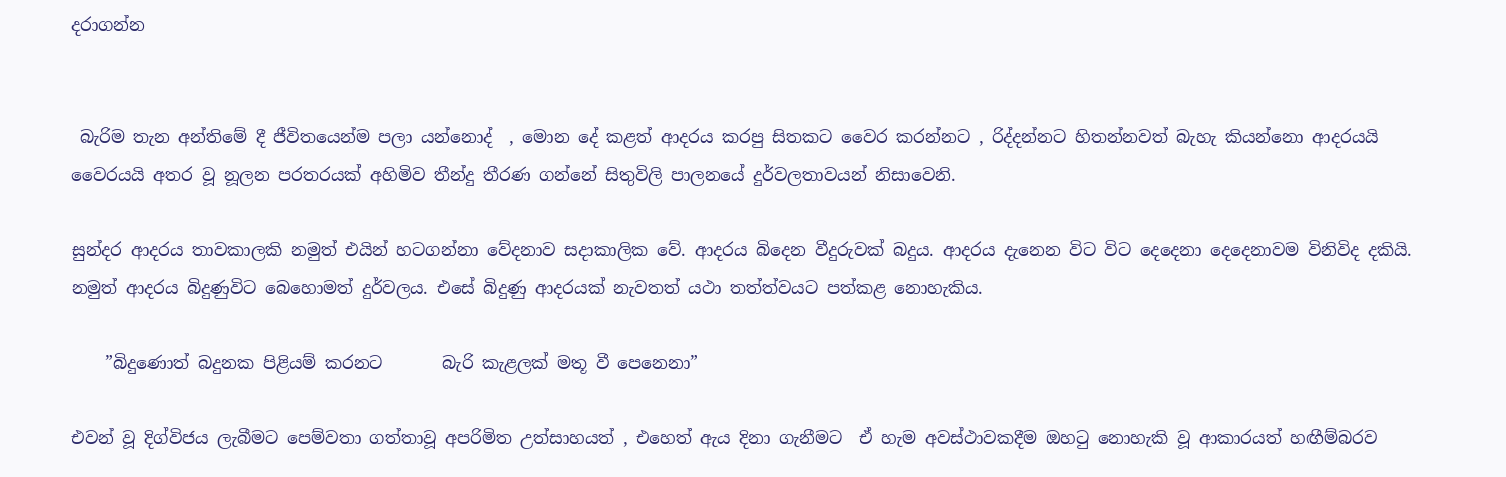දරාගන්න


 බැරිම තැන අන්තිමේ දී ජීවිතයෙන්ම පලා යන්නොද්  , මොන දේ කළත් ආදරය කරපු සිතකට වෛර කරන්නට , රිද්දන්නට හිතන්නවත් බැහැ කියන්නො ආදරයයි වෛරයයි අතර වූ නූලන පරතරයක් අහිමිව තීන්දු තීරණ ගන්නේ සිතුවිලි පාලනයේ දුර්වලතාවයන් නිසාවෙනි.

සුන්දර ආදරය තාවකාලකි නමුත් එයින් හටගන්නා වේදනාව සදාකාලික වේ. ආදරය බිදෙන වීදුරුවක් බදුය. ආදරය දැනෙන විට විට දෙදෙනා දෙදෙනාවම විනිවිද දකියි. නමුත් ආදරය බිදුණුවිට බෙහොමත් දුර්වලය. එසේ බිදුණු ආදරයක් නැවතත් යථා තත්ත්වයට පත්කළ නොහැකිය.

    ”බිදුණොත් බදුනක පිළියම් කරනට       බැරි කැළලක් මතූ වී පෙනෙනා”

එවන් වූ දිග්විජය ලැබීමට පෙම්වතා ගත්තාවූ අපරිමිත උත්සාහයත් , එහෙත් ඇය දිනා ගැනීමට  ඒ හැම අවස්ථාවකදීම ඔහටු නොහැකි වූ ආකාරයත් හඟීම්බරව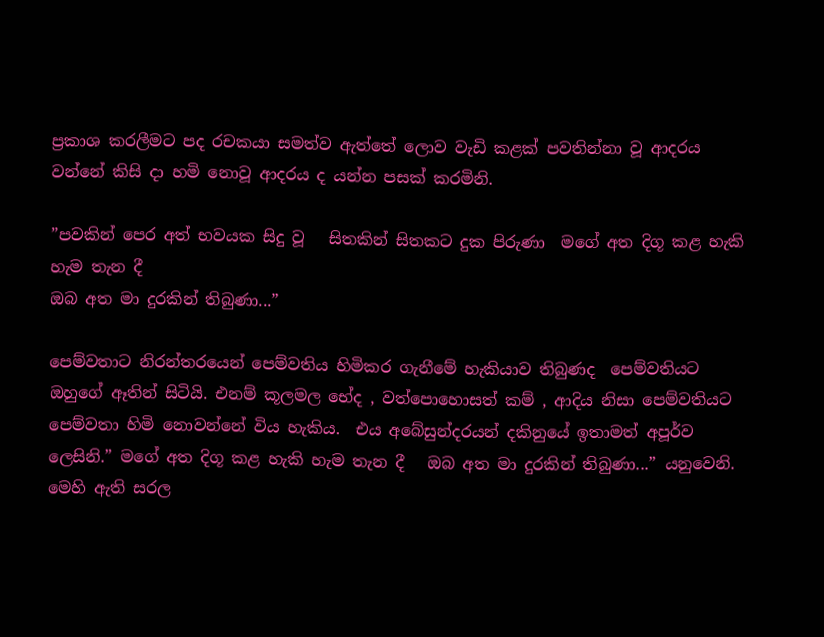ප්‍රකාශ කරලීමට පද රචකයා සමත්ව ඇත්තේ ලොව වැඩි කළක් පවතින්නා වූ ආදරය වන්නේ කිසි දා හමි නොවූ ආදරය ද යන්න පසක් කරමිනි.

”පවකින් පෙර අත් භවයක සිදු වූ   සිතකින් සිතකට දුක පිරුණා  මගේ අත දිගූ කළ හැකි හැම තැන දී
ඔබ අත මා දුරකින් තිබුණා...”

පෙම්වතාට නිරන්තරයෙන් පෙම්වතිය හිමිකර ගැනීමේ හැකියාව තිබුණද  පෙම්වතියට ඔහුගේ ඈතින් සිටියි. එනම් කූලමල භේද , වත්පොහොසත් කම් , ආදිය නිසා පෙම්වතියට පෙම්වතා හිමි නොවන්නේ විය හැකිය.  එය අබේසුන්දරයන් දකිනුයේ ඉතාමත් අපූර්ව ලෙසිනි.” මගේ අත දිගූ කළ හැකි හැම තැන දී   ඔබ අත මා දුරකින් තිබුණා...” යනුවෙනි. මෙහි ඇති සරල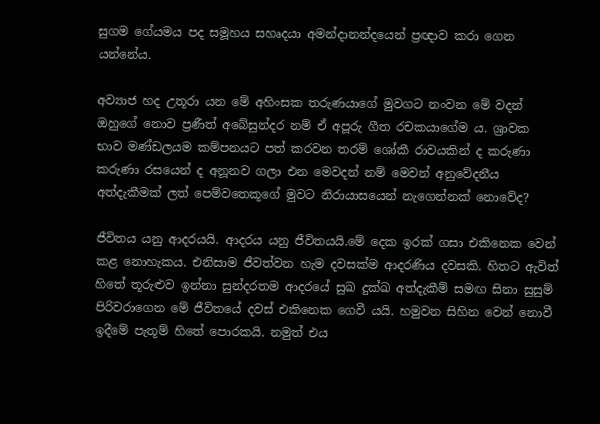සුගම ගේයමය පද සමූහය සහෘදයා අමන්දානන්දයෙන් ප්‍රඥාව කරා ගෙන යන්නේය.

අව්‍යාජ හද උතූරා යන මේ අහිංසක තරුණයාගේ මුවගට නංවන මේ වදන් ඔහුගේ නොව ප්‍රණීත් අබේසුන්දර නම් ඒ අපූරු ගීත රචකයාගේම ය. ශ්‍රාවක භාව මණ්ඩලයම කම්පනයට පත් කරවන තරම් ශෝකී රාවයකින් ද කරුණා කරුණා රසයෙන් ද අනූනව ගලා එන මෙවදන් නම් මෙවන් අනුවේදනීය අත්දැකීමක් ලත් පෙම්වතෙකූගේ මුවට නිරායාසයෙන් නැගෙන්නක් නොවේද?

ජීවිතය යනු ආදරයයි. ආදරය යනු ජීවිතයයි.මේ දෙක ඉරක් ගසා එකිනෙක වෙන් කළ නොහැකය. එනිසාම ජීවත්වන හැම දවසක්ම ආදරණිය දවසකි. හිතට ඇවිත් හිතේ තූරුළුව ඉන්නා සුන්දරතම ආදරයේ සුඛ දුක්ඛ අත්දැකීම් සමඟ සිනා සුසුම් පිරිවරාගෙන මේ ජීවිතයේ දවස් එකිනෙක ගෙවී යයි. හමුවන සිහින වෙන් නොවී ඉදීමේ පැතූම් හිතේ පොරකයි. නමුත් එය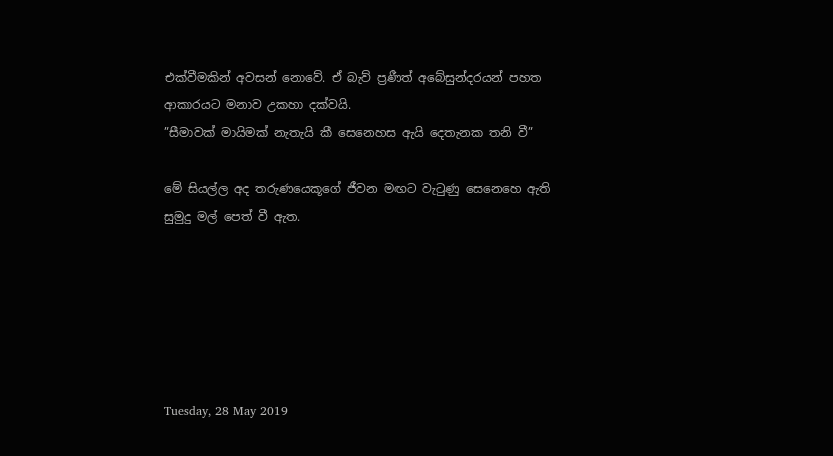එක්වීමකින් අවසන් නොවේ. ඒ බැව් ප්‍රණීත් අබේසුන්දරයන් පහත ආකාරයට මනාව උකහා දක්වයි.
”සීමාවක් මායිමක් නැතැයි කී සෙනෙහස ඇයි දෙතැනක තනි වී”

මේ සියල්ල අද තරුණයෙකූගේ ජීවන මඟට වැටුණු සෙනෙහෙ ඇති සුමුදු මල් පෙත් වී ඇත.






Tuesday, 28 May 2019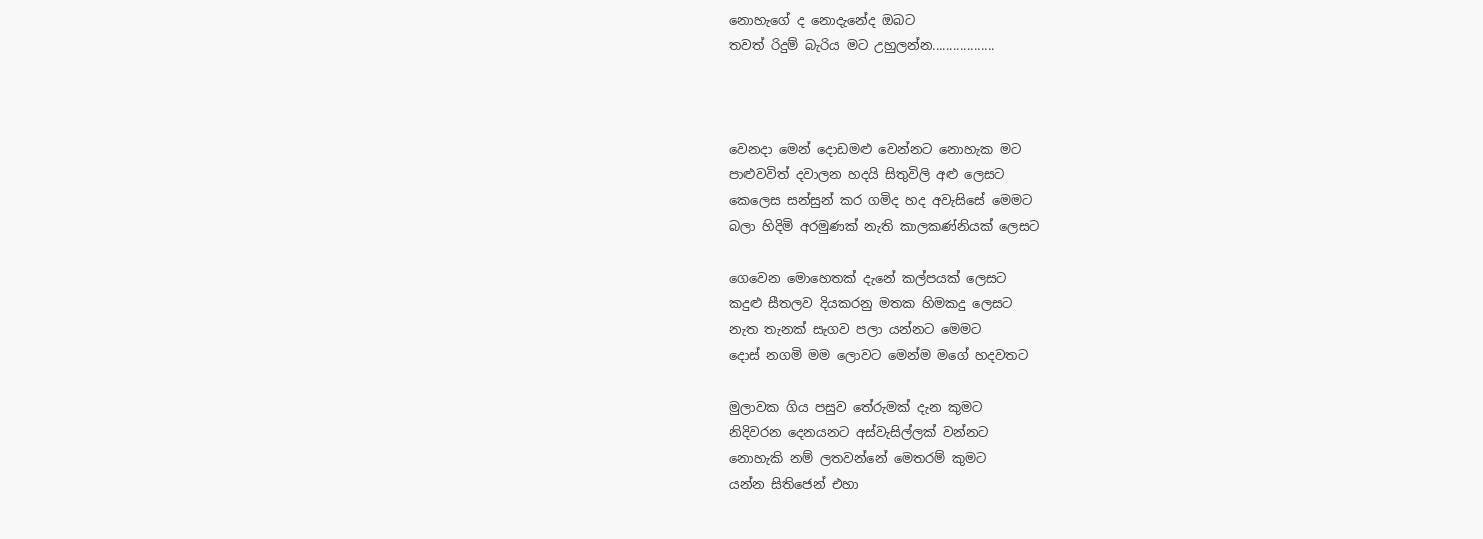නොහැගේ ද නොදැනේද ඔබට
තවත් රිදුම් බැරිය මට උහුලන්න..................



වෙනදා මෙන් දොඩමළු වෙන්නට නොහැක මට
පාළුවවිත් දවාලන ‍හදයි සිතුවිලි අළු ලෙසට
කෙලෙස සන්සුන් කර ගමිද හද අවැසිසේ මෙමට
බලා හිදිමි අරමුණක් නැති කාලකණ්නියක් ලෙසට

ගෙවෙන මොහෙතක් දැනේ කල්පයක් ලෙසට
කදුළු සීතලව දියකරනු මතක හිමකදු ලෙසට
නැත තැනක් සැගව පලා යන්නට මෙමට
දොස් නගමි මම ලොවට මෙන්ම මගේ හදවතට

මුලාවක ගිය පසුව තේරුමක් දැන කුමට
නිදිවරන දෙනයනට අස්වැසිල්ලක් වන්නට
නොහැකි නම් ලතවන්නේ මෙතරම් කුමට
යන්න සිතිජෙන් එහා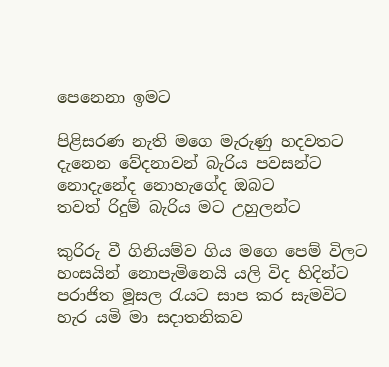පෙනෙනා ඉමට

පිළිසරණ නැති මගෙ මැරුණු හදවතට
දැනෙන වේදනාවන් බැරිය පවසන්ට
නොදැනේද නොහැගේද ඔබට
තවත් රිදුම් බැරිය මට උහුලන්ට

කුරිරු වී ගිනියම්ව ගිය මගෙ පෙම් විලට
හංසයින් නොපැමිනෙයි යලි විද හිදින්ට
පරාජිත මූසල රැයට සාප කර සැමවිට
හැර යමි මා සදාතනිකව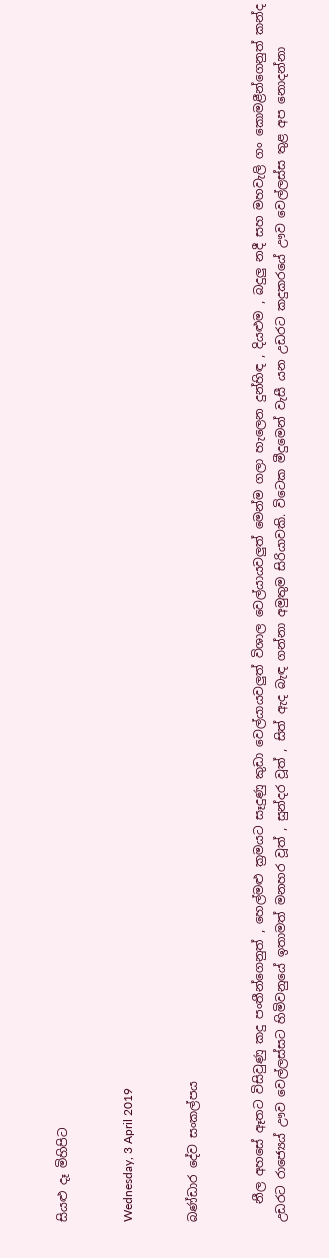සියළු දෑ මිහිපිට


Wednesday, 3 April 2019


බණ්ඩාර දේව සංකල්පය


   නීල අහසේ ඈතට විසිවුණු කදු පංතීන්ගෙනුත් , හෙල්මළු ක්‍රමයට සෑදුණු කුඩා වෙල්යායවලුත් විශාල වෙල්යායවලුත් මෙන්ම ගලා හැලෙන දුන්හිඳ , දියළුම , බදුලු නදී සහ මහවැලි ගං කොමළීන්ගෙනුත් කන්ද උඩරට රාජ්‍යෙය් ඌව වෙල්ලස්සට හිමිවනුයේ ඉතාමත් මනහර වූත් , සුන්දර වූත් , සිත් ඇද බැඳ ගන්නා අමුතුම සිරියාවකි. විටෙක මීදුමෙන් වැසී යන උඩරට කදුකරයේ ඌව වෙල්ලස්ස තුළ අප නොදන්නා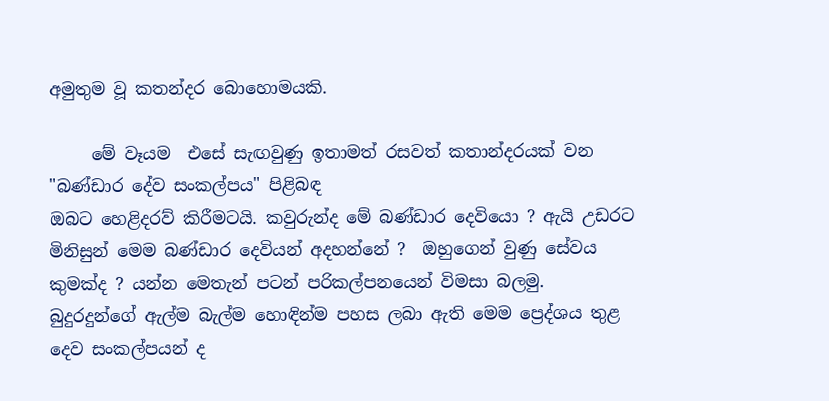අමුතුම වූ කතන්දර බොහොමයකි.

     මේ වෑයම  එසේ සැඟවුණු ඉතාමත් රසවත් කතාන්දරයක් වන "බණ්ඩාර දේව සංකල්පය" පිළිබඳ
ඔබට හෙළිදරව් කිරීමටයි. කවුරුන්ද මේ බණ්ඩාර දෙවියො ? ඇයි උඩරට මිනිසුන් මෙම බණ්ඩාර දෙවියන් අදහන්නේ ?  ඔහුගෙන් වුණු සේවය කුමක්ද ? යන්න මෙතැන් පටන් පරිකල්පනයෙන් විමසා බලමු. බුදුරදුන්ගේ ඇල්ම බැල්ම හොඳින්ම පහස ලබා ඇති මෙම ප්‍රෙද්ශය තුළ දෙව සංකල්පයන් ද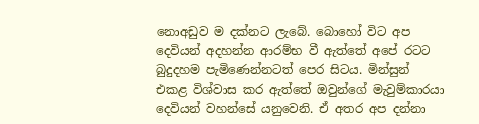නොඅඩුව ම දක්නට ලැබේ. බොහෝ විට අප දෙවියන් අදහන්න ආරම්භ වී ඇත්තේ අපේ රටට බුදුදහම පැමිණෙන්නටත් පෙර සිටය. මින්සුන් එකළ විශ්වාස කර ඇත්තේ ඔවුන්ගේ මැවුම්කාරයා දෙවියන් වහන්සේ යනුවෙනි. ඒ අතර අප දන්නා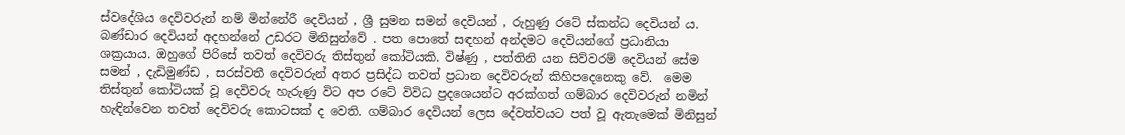ස්වදේශිය දෙවිවරුන් නම් මින්නේරී දෙවියන් , ශ්‍රී සුමන සමන් දෙවියන් , රුහුණු රටේ ස්කන්ධ දෙවියන් ය. බණ්ඩාර දෙවියන් අදහන්නේ උඩරට මිනිසුන්වේ . පත පොතේ සඳහන් අන්දමට දෙවියන්ගේ ප්‍රධානියා ශක්‍රයාය. ඔහුගේ පිරිසේ තවත් දෙවිවරු තිස්තුන් කෝටියකි. විෂ්ණු , පත්තිනි යන සිව්වරම් දෙවියන් සේම සමන් , දැඩිමුණ්ඩ , සරස්වතී දෙවිවරුන් අතර ප්‍රසිද්ධ තවත් ප්‍රධාන දෙවිවරුන් කිහිපදෙනෙකු වේ.  මෙම තිස්තුන් කෝටියක් වූ දෙවිවරු හැරුණු විට අප රටේ විවිධ ප්‍රදශෙයන්ට අරක්ගත් ගම්බාර දෙවිවරුන් නමින් හැඳින්වෙන තවත් දෙවිවරු කොටසක් ද වෙති. ගම්බාර දෙවියන් ලෙස දේවත්වයට පත් වූ ඇතැමෙක් මිනිසුන්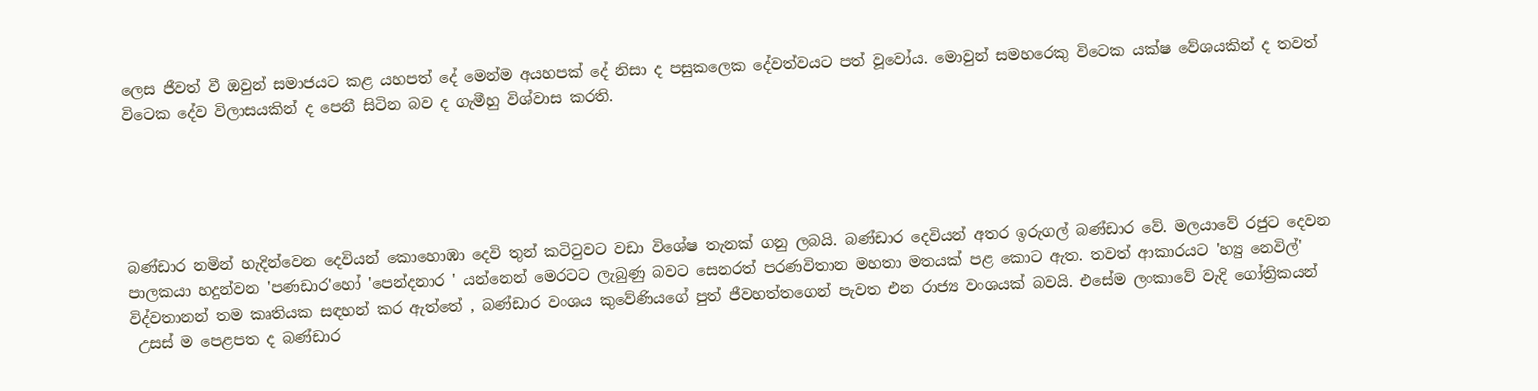ලෙස ජීවත් වී ඔවුන් සමාජයට කළ යහපත් දේ මෙන්ම අයහපක් දේ නිසා ද පසුකලෙක දේවත්වයට පත් වූවෝය. මොවුන් සමහරෙකු විටෙක යක්ෂ වේශයකින් ද තවත් විටෙක දේව විලාසයකින් ද පෙනී සිටින බව ද ගැමීහු විශ්වාස කරති.





බණ්ඩාර නමින් හැදින්වෙන දෙවියන් කොහොඹා දෙවි තුන් කටිටුවට වඩා විශේෂ තැනක් ගනු ලබයි. බණ්ඩාර දෙවියන් අතර ඉරුගල් බණ්ඩාර වේ. මලයාවේ රජුට දෙවන පාලකයා හදුන්වන 'පණඩාර'හෝ 'පෙන්දනාර ' යන්නෙන් මෙරටට ලැබුණු බවට සෙනරත් පරණවිතාන මහතා මතයක් පළ කොට ඇත. තවත් ආකාරයට 'හ්‍යු නෙවිල්' විද්වතානන් තම කෘතියක සඳහන් කර ඇත්තේ , බණ්ඩාර වංශය කුවේණියගේ පුත් ජීවහත්තගෙන් පැවත එන රාජ්‍ය වංශයක් බවයි. එසේම ලංකාවේ වැදි ගෝත්‍රිකයන්
 උසස් ම පෙළපත ද බණ්ඩාර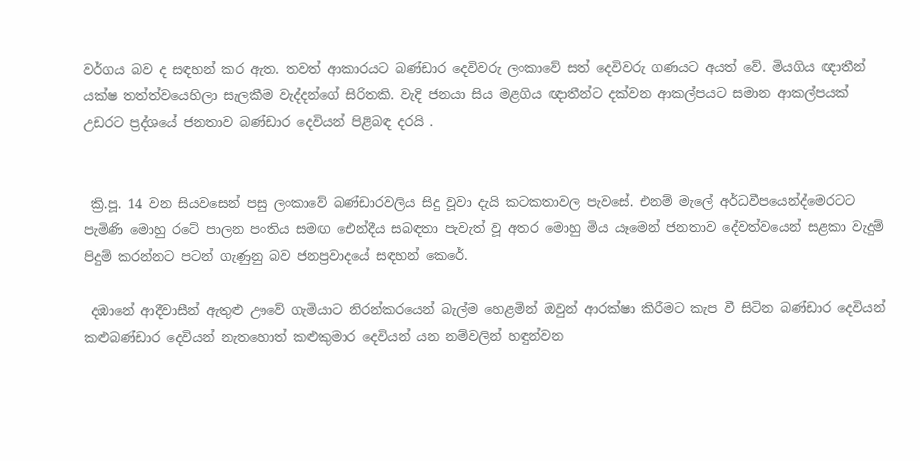වර්ගය බව ද සඳහන් කර ඇත. තවත් ආකාරයට බණ්ඩාර දෙවිවරු ලංකාවේ සත් දෙවිවරු ගණයට අයත් වේ. මියගිය ඥාතීන් යක්ෂ තත්ත්වයෙහිලා සැලකීම වැද්දන්ගේ සිරිතකි. වැදි ජනයා සිය මළගිය ඥාතීන්ට දක්වන ආකල්පයට සමාන ආකල්පයක් උඩරට ප්‍රද්ශයේ ජනතාව බණ්ඩාර දෙවියන් පිළිබඳ දරයි .


 ක්‍රි.පූ. 14 වන සියවසෙන් පසු ලංකාවේ බණ්ඩාරවලිය සිදු වූවා දැයි කටකතාවල පැවසේ. එනම් මැලේ අර්ධවීපයෙන්ද්මෙරටට පැමිණි මොහු රටේ පාලන පංතිය සමඟ ඓන්දීය සබඳතා පැවැත් වූ අතර මොහු මිය යෑමෙන් ජනතාව දේවත්වයෙන් සළකා වැදුම් පිදුම් කරන්නට පටන් ගැණුනු බව ජනප්‍රවාදයේ සඳහන් කෙරේ.

 දඹානේ ආදීවාසීන් ඇතුළු ඌවේ ගැමියාට නිරන්කරයෙන් බැල්ම හෙළමින් ඔවුන් ආරක්ෂා කිරීමට කැප වී සිටින බණ්ඩාර දෙවියන් කළුබණ්ඩාර දෙවියන් නැතහොත් කළුකුමාර දෙවියන් යන නම්වලින් හඳුන්වන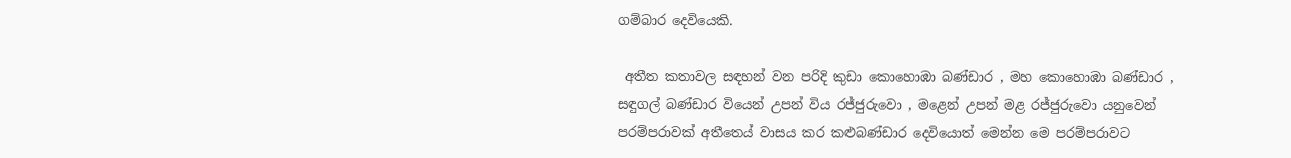ගම්බාර දෙවියෙකි.

 අතීත කතාවල සඳහන් වන පරිදි කුඩා කොහොඹා බණ්ඩාර , මහ කොහොඹා බණ්ඩාර , සඳුගල් බණ්ඩාර වියෙන් උපන් විය රජ්ජුරුවො , මළෙන් උපන් මළ රජ්ජුරුවො යනුවෙන් පරම්පරාවක් අතීතෙය් වාසය කර කළුබණ්ඩාර දෙවියොත් මෙන්න මෙ පරම්පරාවට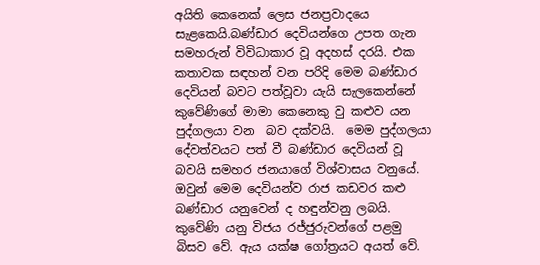අයිති කෙනෙක් ලෙස ජනප්‍රවාදයෙ සැළකෙයි.බණ්ඩාර දෙවියන්ගෙ උපත ගැන සමහරුන් විවිධාකාර වූ අදහස් දරයි. එක කතාවක සඳහන් වන පරිදි මෙම බණ්ඩාර දෙවියන් බවට පත්වූවා යැයි සැලකෙන්නේ කුවේණිගේ මාමා කෙනෙකු වු කළුව යන පුද්ගලයා වන  බව දක්වයි.  මෙම පුද්ගලයා දේවත්වයට පත් වී බණ්ඩාර දෙවියන් වූ බවයි සමහර ජනයාගේ විශ්වාසය වනුයේ.  ඔවුන් මෙම දෙවියන්ව රාජ කඩවර කළු බණ්ඩාර යනුවෙන් ද හඳුන්වනු ලබයි. කුවේණි යනු විජය රජ්ජුරුවන්ගේ පළමු බිසව වේ. ඇය යක්ෂ ගෝත්‍රයට අයත් වේ.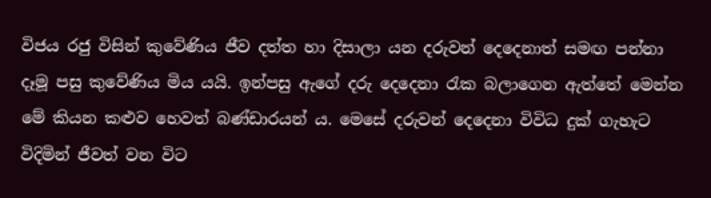විජය රජු විසින් කුවේණිය ජීව දත්ත හා දිසාලා යන දරුවන් දෙදෙනාත් සමඟ පන්නා දෑමූ පසු කුවේණිය මිය යයි. ඉන්පසු ඇගේ දරු දෙදෙනා රැක බලාගෙන ඇත්තේ මෙන්න මේ කියන කළුව හෙවත් බණ්ඩාරයන් ය. මෙසේ දරුවන් දෙදෙනා විවිධ දුක් ගැහැට විදිමින් ජීවත් වන විට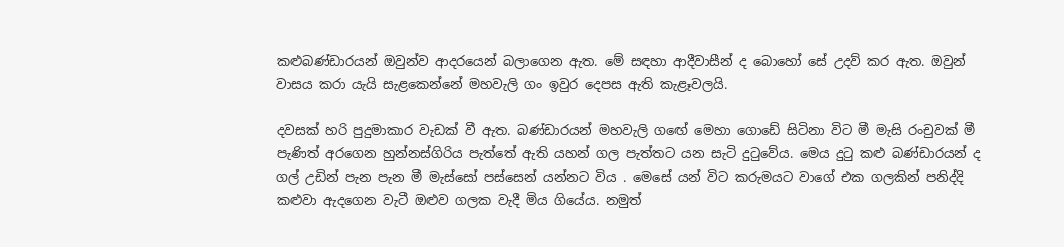කළුබණ්ඩාරයන් ඔවුන්ව ආදරයෙන් බලාගෙන ඇත. මේ සඳහා ආදීවාසීන් ද බොහෝ සේ උදව් කර ඇත. ඔවුන් වාසය කරා යැයි සැළකෙන්නේ මහවැලි ගං ඉවුර දෙපස ඇති කැළෑවලයි.

දවසක් හරි පුදුමාකාර වැඩක් වී ඇත. බණ්ඩාරයන් මහවැලි ගඟේ මෙහා ගොඩේ සිටිනා විට මී මැසි රංචුවක් මී පැණිත් අරගෙන හුන්නස්ගිරිය පැත්තේ ඇති යහන් ගල පැත්තට යන සැටි දුටුවේය. මෙය දුටු කළු බණ්ඩාරයන් ද ගල් උඩින් පැන පැන මී මැස්සෝ පස්සෙන් යන්නට විය . මෙසේ යන් විට කරුමයට වාගේ එක ගලකින් පනිද්දි කළුවා ඇදගෙන වැටී ඔළුව ගලක වැදී මිය ගියේය. නමුත්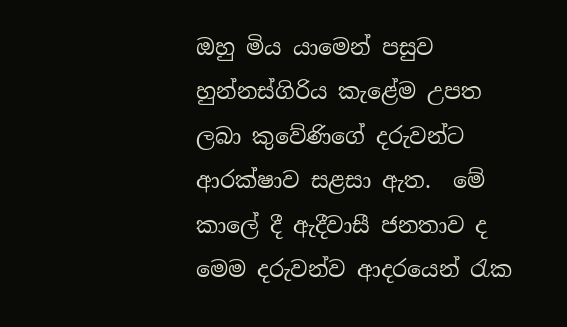ඔහු මිය යාමෙන් පසුව  හුන්නස්ගිරිය කැළේම උපත ලබා කුවේණිගේ දරුවන්ට ආරක්ෂාව සළසා ඇත.  මේ කාලේ දී ඇදීවාසී ජනතාව ද මෙම දරුවන්ව ආදරයෙන් රැක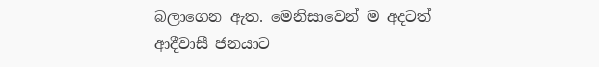බලාගෙන ඇත. මෙනිසාවෙන් ම අදටත් ආදීවාසී ජනයාට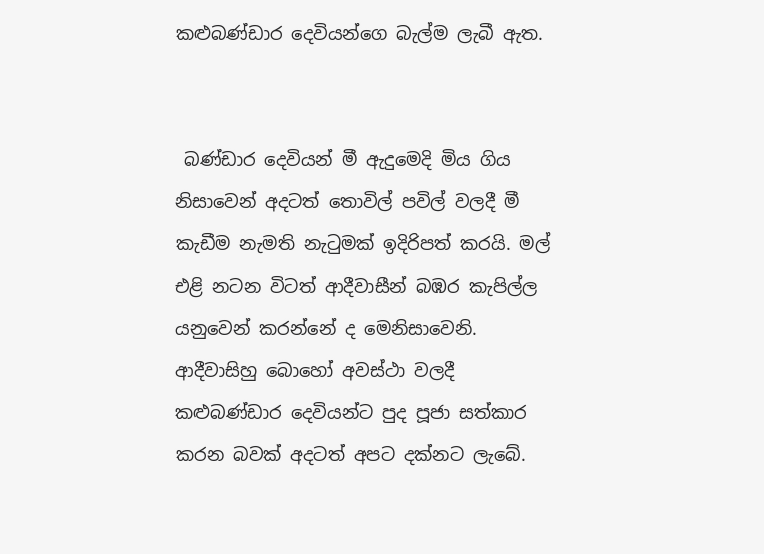කළුබණ්ඩාර දෙවියන්ගෙ බැල්ම ලැබී ඇත.


 බණ්ඩාර දෙවියන් මී ඇදුමෙදි මිය ගිය නිසාවෙන් අදටත් තොවිල් පවිල් වලදී මී කැඩීම නැමති නැටුමක් ඉදිරිපත් කරයි. මල් එළි නටන විටත් ආදීවාසීන් බඹර කැපිල්ල යනුවෙන් කරන්නේ ද මෙනිසාවෙනි. ආදීවාසිහු බොහෝ අවස්ථා වලදී කළුබණ්ඩාර දෙවියන්ට පුද පූජා සත්කාර කරන බවක් අදටත් අපට දක්නට ලැබේ.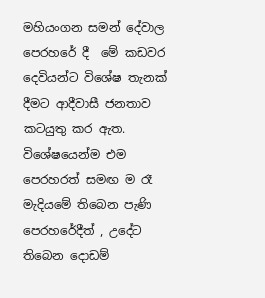මහියංගන සමන් දේවාල පෙරහරේ දී  මේ කඩවර දෙවියන්ට විශේෂ තැනක් දීමට ආදීවාසී ජනතාව කටයුතු කර ඇත. විශේෂයෙන්ම එම පෙරහරත් සමඟ ම රෑ මැදියමේ තිබෙන පැණි පෙරහරේදීත් , උදේට තිබෙන දොඩම්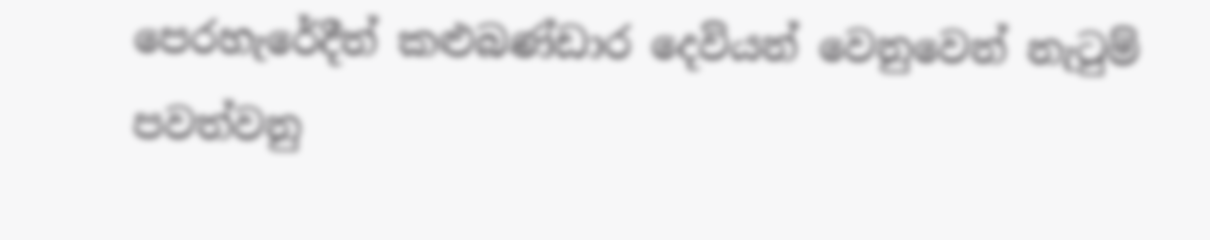පෙරහැරේදීත් කළුබණ්ඩාර දෙවියන් වෙනුවෙන් නැටුම් පවත්වනු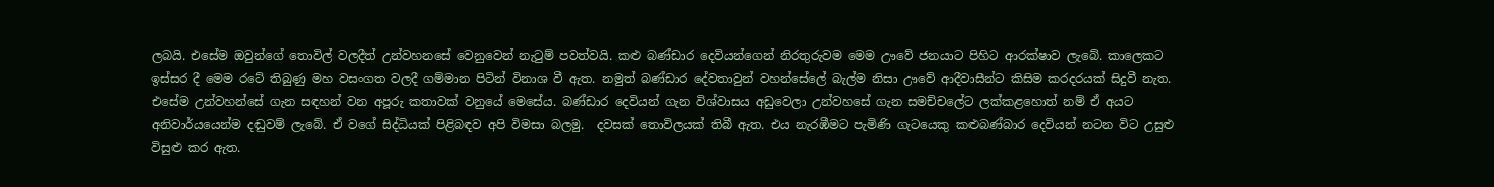ලබයි. එසේම ඔවුන්ගේ තොවිල් වලදීත් උන්වහනසේ වෙනුවෙන් නැටුම් පවත්වයි. කළු බණ්ඩාර දෙවියන්ගෙන් නිරතුරුවම මෙම ඌවේ ජනයාට පිහිට ආරක්ෂාව ලැබේ. කාලෙකට ඉස්සර දී මෙම රටේ තිබුණු මහ වසංගත වලදී ගම්මාන පිටින් විනාශ වී ඇත. නමුත් බණ්ඩාර දේවතාවුන් වහන්සේලේ බැල්ම නිසා ඌවේ ආදීවාසීන්ට කිසිම කරදරයක් සිදුවී නැත. එසේම උන්වහන්සේ ගැන සඳහන් වන අපූරු කතාවක් වනුයේ මෙසේය. බණ්ඩාර දෙවියන් ගැන විශ්වාසය අඩුවෙලා උන්වහසේ ගැන සමච්චලේට ලක්කළහොත් නම් ඒ අයට අනිවාර්යයෙන්ම දඬුවම් ලැබේ. ඒ වගේ සිද්ධියක් පිළිබඳව අපි විමසා බලමු.  දවසක් තොවිලයක් තිබී ඇත. එය නැරඹීමට පැමිණි ගැටයෙකු කළුබණ්බාර දෙවියන් නටන විට උසුළු විසුළු කර ඇත.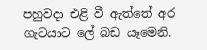පහුවදා එළි වී ඇත්තේ අර ගැටයාට ලේ බඩ යෑමෙනි.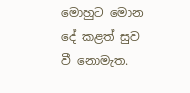මොහුට මොන දේ කළත් සුව වී නොමැත.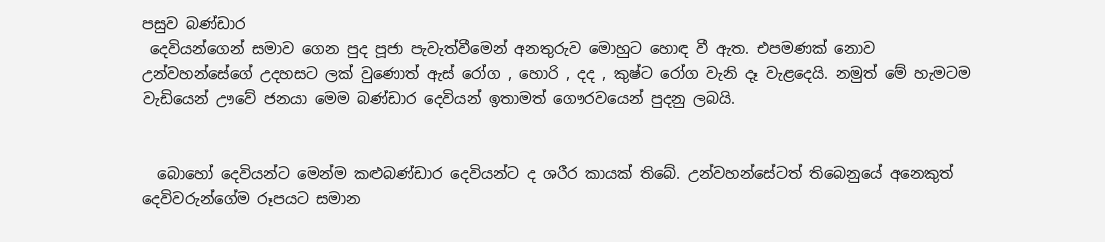පසුව බණ්ඩාර
 දෙවියන්ගෙන් සමාව ගෙන පුද පූජා පැවැත්වීමෙන් අනතුරුව මොහුට හොඳ වී ඇත. එපමණක් නොව උන්වහන්සේගේ උදහසට ලක් වුණොත් ඇස් රෝග , හොරි , දද , කුෂ්ට රෝග වැනි දෑ වැළදෙයි. නමුත් මේ හැමටම වැඩියෙන් ඌවේ ජනයා මෙම බණ්ඩාර දෙවියන් ඉතාමත් ගෞරවයෙන් පුදනු ලබයි.


  බොහෝ දෙවියන්ට මෙන්ම කළුබණ්ඩාර දෙවියන්ට ද ශරීර කායක් තිබේ. උන්වහන්සේටත් තිබෙනුයේ අනෙකුත් දෙවිවරුන්ගේම රූපයට සමාන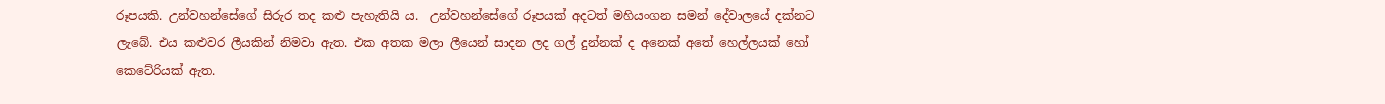රූපයකි. උන්වහන්සේගේ සිරුර තද කළු පැහැතියි ය.  උන්වහන්සේගේ රූපයක් අදටත් මහියංගන සමන් දේවාලයේ දක්නට ලැබේ. එය කළුවර ලීයකින් නිමවා ඇත. එක අතක මලා ලීයෙන් සාදන ලද ගල් දුන්නක් ද අනෙක් අතේ හෙල්ලයක් හෝ කෙටේරියක් ඇත.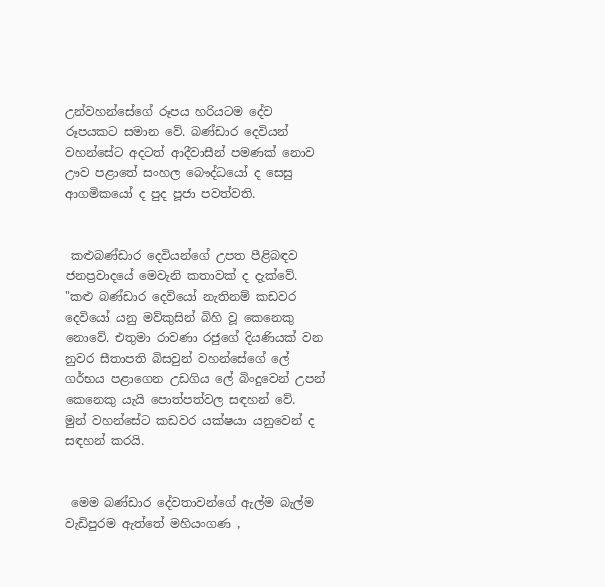උන්වහන්සේගේ රූපය හරියටම දේව රූපයකට සමාන වේ. බණ්ඩාර දෙවියන් වහන්සේට අදටත් ආදීවාසීන් පමණක් නොව ඌව පළාතේ සංහල බෞද්ධයෝ ද සෙසු ආගමිකයෝ ද පුද පූජා පවත්වති.


 කළුබණ්ඩාර දෙවියන්ගේ උපත පීළිබඳව ජනප්‍රවාදයේ මෙවැනි කතාවක් ද දැක්වේ. "කළු බණ්ඩාර දෙවියෝ නැතිනම් කඩවර දෙවියෝ යනු මව්කුසින් බිහි වූ කෙනෙකු නොවේ. එතුමා රාවණා රජුගේ දියණියක් වන නුවර සීතාපති බිසවුන් වහන්සේගේ ලේ ගර්භය පළාගෙන උඩගිය ලේ බිංදුවෙන් උපන් කෙනෙකු යැයි පොත්පත්වල සඳහන් වේ.  මුන් වහන්සේට කඩවර යක්ෂයා යනුවෙන් ද සඳහන් කරයි.


 මෙම බණ්ඩාර දේවතාවන්ගේ ඇල්ම බැල්ම වැඩිපුරම ඇත්තේ මහියංගණ ,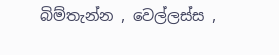බිම්තැන්න , වෙල්ලස්ස ,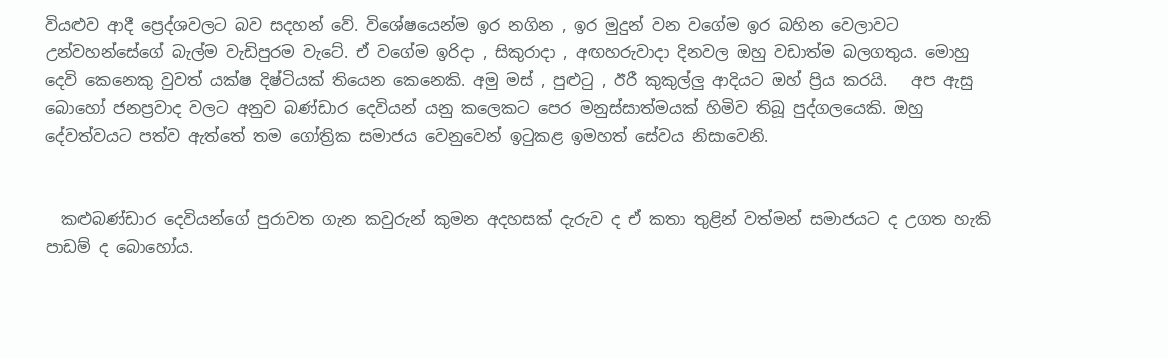වියළුව ආදී ප්‍රෙද්ශවලට බව සදහන් වේ. විශේෂයෙන්ම ඉර නගින , ඉර මුදුන් වන වගේම ඉර බහින වෙලාවට උන්වහන්සේගේ බැල්ම වැඩිපුරම වැටේ. ඒ වගේම ඉරිදා , සිකුරාදා , අඟහරුවාදා දිනවල ඔහු වඩාත්ම බලගතුය. මොහු දෙවි කෙනෙකු වුවත් යක්ෂ දිෂ්ටියක් තියෙන කෙනෙකි. අමු මස් , පුළුටු , ඊරී කුකුල්ලු ආදියට ඔහ් ප්‍රිය කරයි.   අප ඇසු බොහෝ ජනප්‍රවාද වලට අනුව බණ්ඩාර දෙවියන් යනු කලෙකට පෙර මනුස්සාත්මයක් හිමිව තිබූ පුද්ගලයෙකි. ඔහු දේවත්වයට පත්ව ඇත්තේ තම ගෝත්‍රික සමාජය වෙනුවෙන් ඉටුකළ ඉමහත් සේවය නිසාවෙනි.


  කළුබණ්ඩාර දෙවියන්ගේ පුරාවත ගැන කවුරුන් කුමන අදහසක් දැරුව ද ඒ කතා තුළින් වත්මන් සමාජයට ද උගත හැකි පාඩම් ද බොහෝය.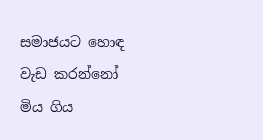සමාජයට හොඳ වැඩ කරන්නෝ මිය ගිය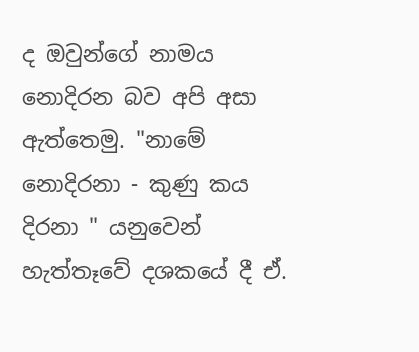ද ඔවුන්ගේ නාමය නොදිරන බව අපි අසා ඇත්තෙමු. "නාමේ නොදිරනා - කුණු කය දිරනා " යනුවෙන් හැත්තෑවේ දශකයේ දී ඒ.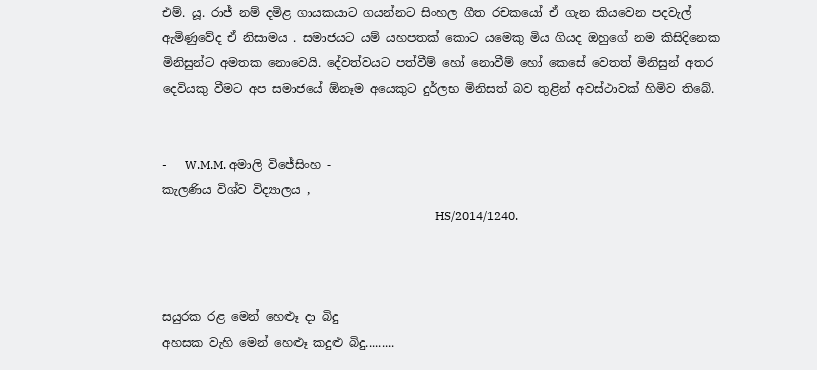එම්. යූ. රාජ් නම් දමිළ ගායකයාට ගයන්නට සිංහල ගීත රචකයෝ ඒ ගැන කියවෙන පදවැල් ඇමිණුවේද ඒ නිසාමය . සමාජයට යම් යහපතක් කොට යමෙකු මිය ගියද ඔහුගේ නම කිසිදිනෙක මිනිසුන්ට අමතක නොවෙයි. දේවත්වයට පත්වීම් හෝ නොවීම් හෝ කෙසේ වෙතත් මිනිසුන් අතර දෙවියකු වීමට අප සමාජයේ ඕනෑම අයෙකුට දුර්ලභ මිනිසත් බව තුළින් අවස්ථාවක් හිමිව තිබේ.


-      W.M.M. අමාලි විජේසිංහ -
කැලණිය විශ්ව විද්‍යාලය ,
                                                                                           HS/2014/1240.



සයුරක රළ මෙන් හෙළූ දා බිදු
අහසක වැහි මෙන් හෙළූ කදුළු බිදු.........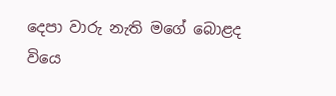දෙපා වාරු නැති මගේ බොළද වියෙ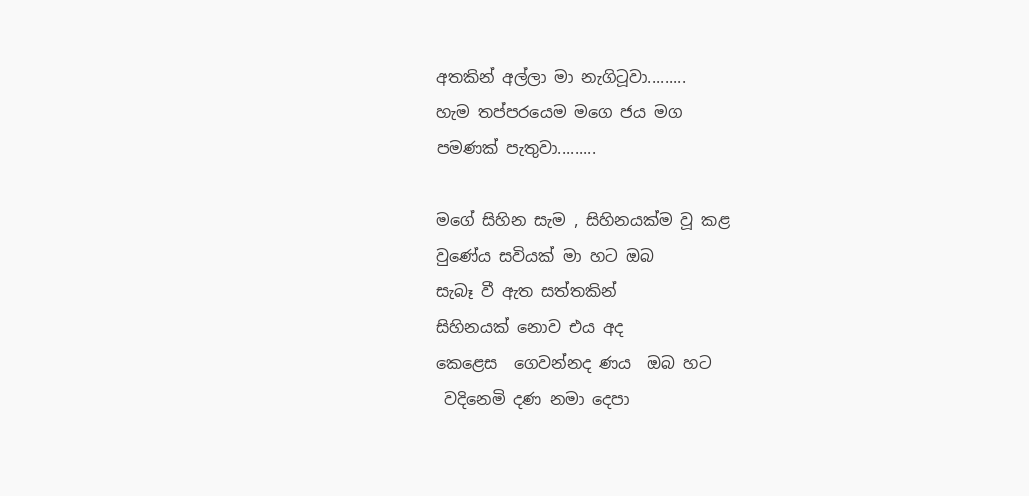අතකින් අල්ලා මා නැගිටූවා.........
හැම තප්පරයෙම මගෙ ජය මග
පමණක් පැතුවා.........

මගේ සිහින සැම , සිහිනයක්ම වූ කළ
වුණේය සවියක් මා හට ඔබ
සැබෑ වී ඇත සත්තකින්
සිහිනයක් නොව එය අද
කෙළෙස  ගෙවන්නද ණය  ඔබ හට
 වදිනෙමි දණ නමා දෙපා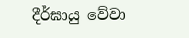දීර්ඝායු වේවා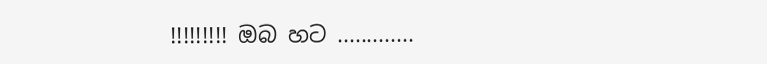!!!!!!!!! ඔබ හට .............